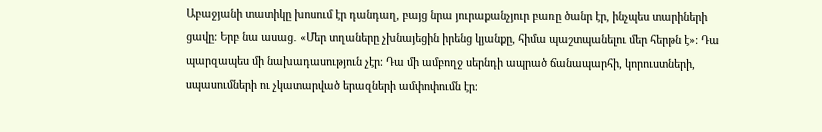Աբաջյանի տատիկը խոսում էր դանդաղ, բայց նրա յուրաքանչյուր բառը ծանր էր, ինչպես տարիների ցավը։ Երբ նա ասաց․ «Մեր տղաները չխնայեցին իրենց կյանքը, հիմա պաշտպանելու մեր հերթն է»։ Դա պարզապես մի նախադասություն չէր։ Դա մի ամբողջ սերնդի ապրած ճանապարհի, կորուստների, սպասումների ու չկատարված երազների ամփոփումն էր։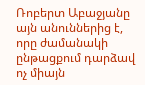Ռոբերտ Աբաջյանը այն անուններից է, որը ժամանակի ընթացքում դարձավ ոչ միայն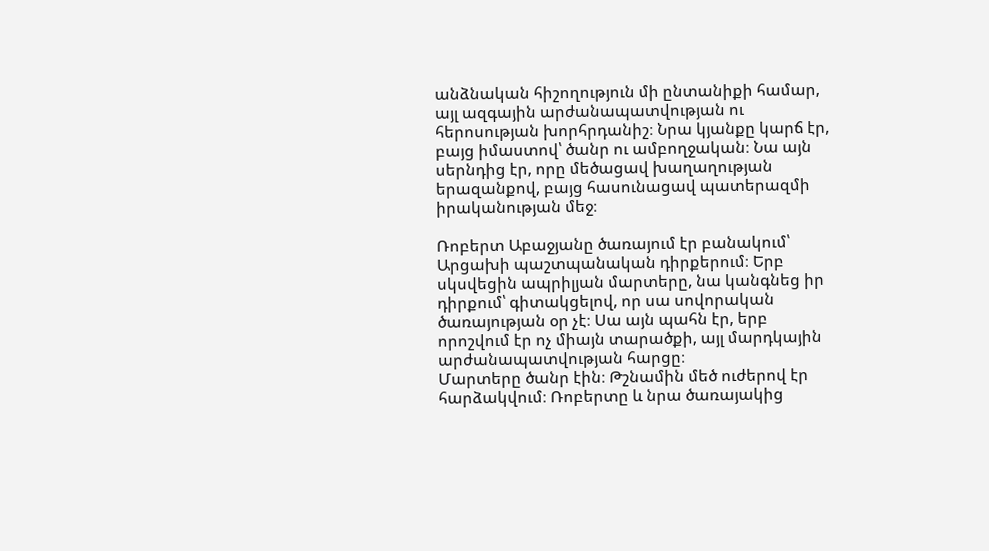անձնական հիշողություն մի ընտանիքի համար, այլ ազգային արժանապատվության ու հերոսության խորհրդանիշ։ Նրա կյանքը կարճ էր, բայց իմաստով՝ ծանր ու ամբողջական։ Նա այն սերնդից էր, որը մեծացավ խաղաղության երազանքով, բայց հասունացավ պատերազմի իրականության մեջ։

Ռոբերտ Աբաջյանը ծառայում էր բանակում՝ Արցախի պաշտպանական դիրքերում։ Երբ սկսվեցին ապրիլյան մարտերը, նա կանգնեց իր դիրքում՝ գիտակցելով, որ սա սովորական ծառայության օր չէ։ Սա այն պահն էր, երբ որոշվում էր ոչ միայն տարածքի, այլ մարդկային արժանապատվության հարցը։
Մարտերը ծանր էին։ Թշնամին մեծ ուժերով էր հարձակվում։ Ռոբերտը և նրա ծառայակից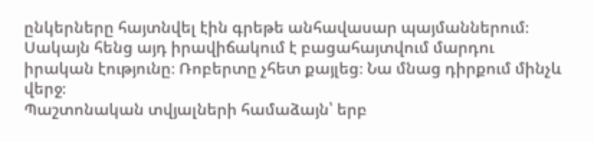ընկերները հայտնվել էին գրեթե անհավասար պայմաններում։ Սակայն հենց այդ իրավիճակում է բացահայտվում մարդու իրական էությունը։ Ռոբերտը չհետ քայլեց։ Նա մնաց դիրքում մինչև վերջ։
Պաշտոնական տվյալների համաձայն՝ երբ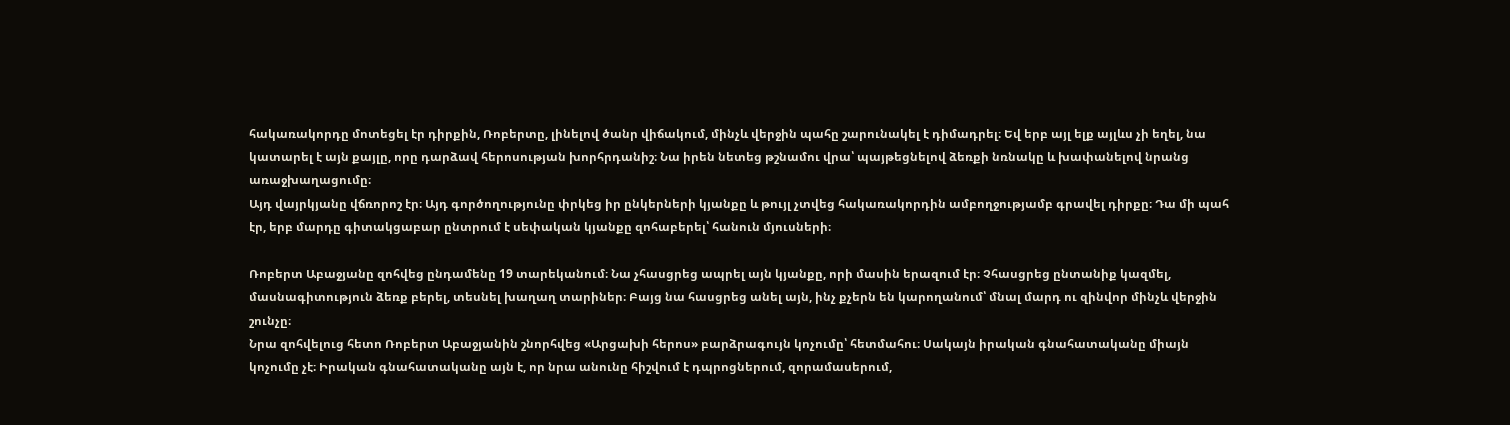հակառակորդը մոտեցել էր դիրքին, Ռոբերտը, լինելով ծանր վիճակում, մինչև վերջին պահը շարունակել է դիմադրել։ Եվ երբ այլ ելք այլևս չի եղել, նա կատարել է այն քայլը, որը դարձավ հերոսության խորհրդանիշ։ Նա իրեն նետեց թշնամու վրա՝ պայթեցնելով ձեռքի նռնակը և խափանելով նրանց առաջխաղացումը։
Այդ վայրկյանը վճռորոշ էր։ Այդ գործողությունը փրկեց իր ընկերների կյանքը և թույլ չտվեց հակառակորդին ամբողջությամբ գրավել դիրքը։ Դա մի պահ էր, երբ մարդը գիտակցաբար ընտրում է սեփական կյանքը զոհաբերել՝ հանուն մյուսների։

Ռոբերտ Աբաջյանը զոհվեց ընդամենը 19 տարեկանում։ Նա չհասցրեց ապրել այն կյանքը, որի մասին երազում էր։ Չհասցրեց ընտանիք կազմել, մասնագիտություն ձեռք բերել, տեսնել խաղաղ տարիներ։ Բայց նա հասցրեց անել այն, ինչ քչերն են կարողանում՝ մնալ մարդ ու զինվոր մինչև վերջին շունչը։
Նրա զոհվելուց հետո Ռոբերտ Աբաջյանին շնորհվեց «Արցախի հերոս» բարձրագույն կոչումը՝ հետմահու։ Սակայն իրական գնահատականը միայն կոչումը չէ։ Իրական գնահատականը այն է, որ նրա անունը հիշվում է դպրոցներում, զորամասերում,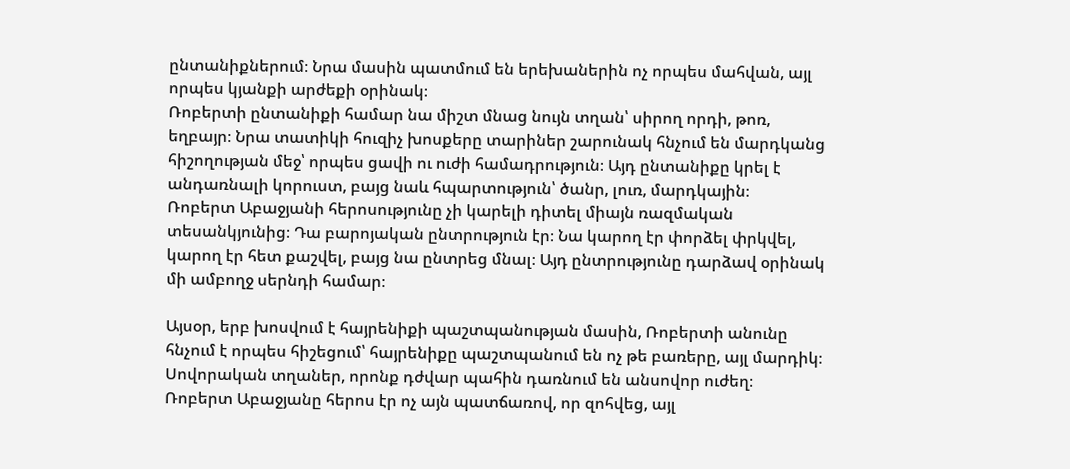ընտանիքներում։ Նրա մասին պատմում են երեխաներին ոչ որպես մահվան, այլ որպես կյանքի արժեքի օրինակ։
Ռոբերտի ընտանիքի համար նա միշտ մնաց նույն տղան՝ սիրող որդի, թոռ, եղբայր։ Նրա տատիկի հուզիչ խոսքերը տարիներ շարունակ հնչում են մարդկանց հիշողության մեջ՝ որպես ցավի ու ուժի համադրություն։ Այդ ընտանիքը կրել է անդառնալի կորուստ, բայց նաև հպարտություն՝ ծանր, լուռ, մարդկային։
Ռոբերտ Աբաջյանի հերոսությունը չի կարելի դիտել միայն ռազմական տեսանկյունից։ Դա բարոյական ընտրություն էր։ Նա կարող էր փորձել փրկվել, կարող էր հետ քաշվել, բայց նա ընտրեց մնալ։ Այդ ընտրությունը դարձավ օրինակ մի ամբողջ սերնդի համար։

Այսօր, երբ խոսվում է հայրենիքի պաշտպանության մասին, Ռոբերտի անունը հնչում է որպես հիշեցում՝ հայրենիքը պաշտպանում են ոչ թե բառերը, այլ մարդիկ։ Սովորական տղաներ, որոնք դժվար պահին դառնում են անսովոր ուժեղ։
Ռոբերտ Աբաջյանը հերոս էր ոչ այն պատճառով, որ զոհվեց, այլ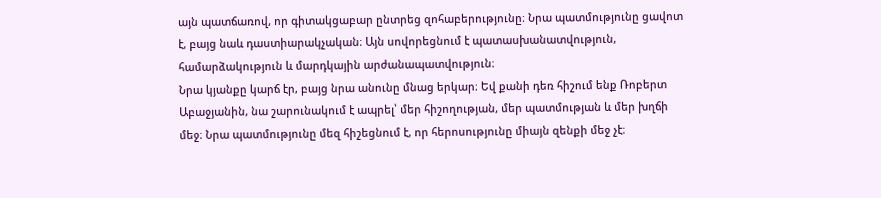այն պատճառով, որ գիտակցաբար ընտրեց զոհաբերությունը։ Նրա պատմությունը ցավոտ է, բայց նաև դաստիարակչական։ Այն սովորեցնում է պատասխանատվություն, համարձակություն և մարդկային արժանապատվություն։
Նրա կյանքը կարճ էր, բայց նրա անունը մնաց երկար։ Եվ քանի դեռ հիշում ենք Ռոբերտ Աբաջյանին, նա շարունակում է ապրել՝ մեր հիշողության, մեր պատմության և մեր խղճի մեջ։ Նրա պատմությունը մեզ հիշեցնում է, որ հերոսությունը միայն զենքի մեջ չէ։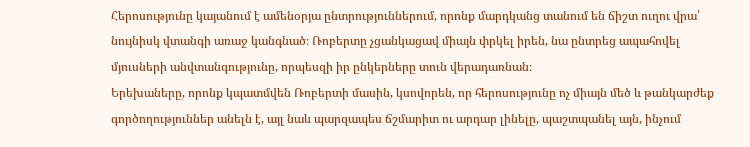Հերոսությունը կայանում է ամենօրյա ընտրություններում, որոնք մարդկանց տանում են ճիշտ ուղու վրա՝ նույնիսկ վտանգի առաջ կանգնած։ Ռոբերտը չցանկացավ միայն փրկել իրեն, նա ընտրեց ապահովել մյուսների անվտանգությունը, որպեսզի իր ընկերները տուն վերադառնան։
Երեխաները, որոնք կպատմվեն Ռոբերտի մասին, կսովորեն, որ հերոսությունը ոչ միայն մեծ և թանկարժեք գործողություններ անելն է, այլ նաև պարզապես ճշմարիտ ու արդար լինելը, պաշտպանել այն, ինչում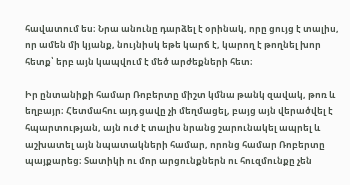հավատում ես։ Նրա անունը դարձել է օրինակ, որը ցույց է տալիս, որ ամեն մի կյանք, նույնիսկ եթե կարճ է, կարող է թողնել խոր հետք՝ երբ այն կապվում է մեծ արժեքների հետ։

Իր ընտանիքի համար Ռոբերտը միշտ կմնա թանկ զավակ, թոռ և եղբայր։ Հետմահու այդ ցավը չի մեղմացել, բայց այն վերածվել է հպարտության, այն ուժ է տալիս նրանց շարունակել ապրել և աշխատել այն նպատակների համար, որոնց համար Ռոբերտը պայքարեց։ Տատիկի ու մոր արցունքներն ու հուզմունքը չեն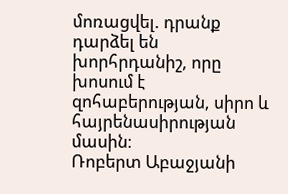մոռացվել. դրանք դարձել են խորհրդանիշ, որը խոսում է զոհաբերության, սիրո և հայրենասիրության մասին։
Ռոբերտ Աբաջյանի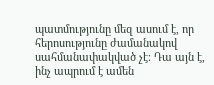պատմությունը մեզ ասում է, որ հերոսությունը ժամանակով սահմանափակված չէ։ Դա այն է, ինչ ապրում է ամեն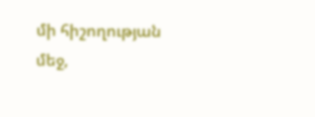մի հիշողության մեջ,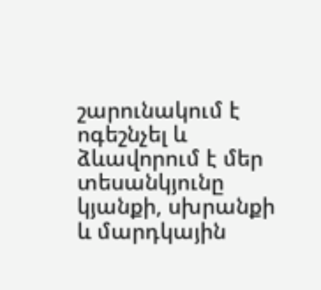շարունակում է ոգեշնչել և ձևավորում է մեր տեսանկյունը կյանքի, սխրանքի և մարդկային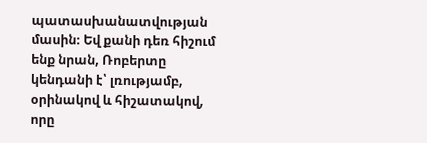պատասխանատվության մասին։ Եվ քանի դեռ հիշում ենք նրան, Ռոբերտը կենդանի է՝ լռությամբ, օրինակով և հիշատակով, որը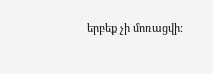երբեք չի մոռացվի։